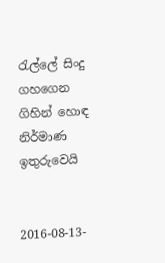රැල්ලේ සිංදු ගහගෙන ගිහින් හොඳ නිර්මාණ ඉතුරුවෙයි


2016-08-13-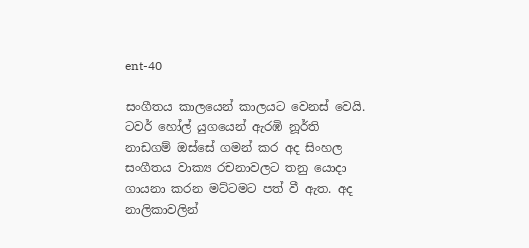ent-40

සංගීතය කාලයෙන් කාලයට වෙනස් වෙයි. ටවර් හෝල් යුගයෙන් ඇරඹි නූර්ති නාඩගම් ඔස්සේ ගමන් කර අද සිංහල සංගීතය වාක්‍ය රචනාවලට තනු යොදා ගායනා කරන මට්ටමට පත් වී ඇත. අද නාලිකාවලින්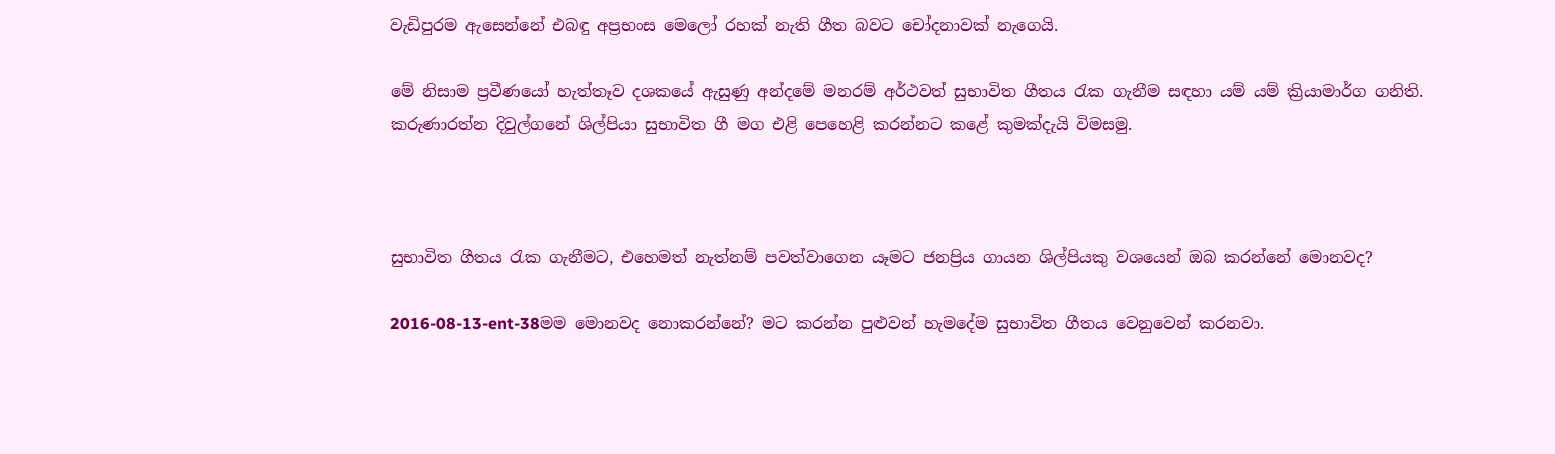වැඩිපුරම ඇසෙන්නේ එබඳු අප්‍රභංස මෙලෝ රහක් නැති ගීත බවට චෝදනාවක් නැගෙයි.

මේ නිසාම ප්‍රවීණයෝ හැත්තෑව දශකයේ ඇසුණු අන්දමේ මනරම් අර්ථවත් සුභාවිත ගීතය රැක ගැනීම සඳහා යම් යම් ක්‍රියාමාර්ග ගනිති. කරුණාරත්න දිවුල්ගනේ ශිල්පියා සුභාවිත ගී මග එළි පෙහෙළි කරන්නට කළේ කුමක්දැයි විමසමු.



සුභාවිත ගීතය රැක ගැනීමට, එහෙමත් නැත්නම් පවත්වාගෙන යෑමට ජනප්‍රිය ගායන ශිල්පියකු වශයෙන් ඔබ කරන්නේ මොනවද?

2016-08-13-ent-38මම මොනවද නොකරන්නේ? මට කරන්න පුළුවන් හැමදේම සුභාවිත ගීතය වෙනුවෙන් කරනවා.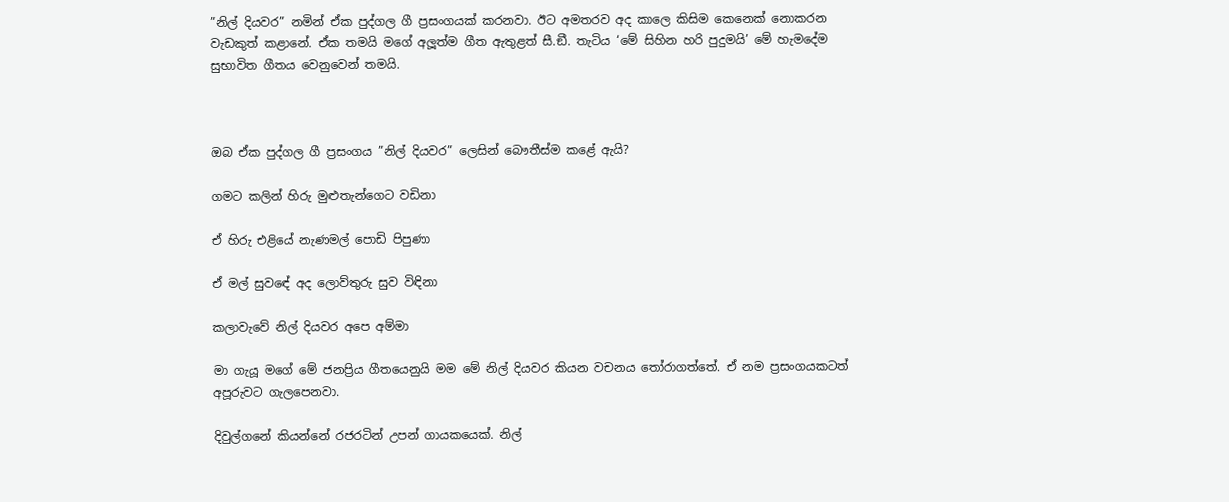”නිල් දියවර” නමින් ඒක පුද්ගල ගී ප්‍රසංගයක් කරනවා. ඊට අමතරව අද කාලෙ කිසිම කෙනෙක් නොකරන වැඩකුත් කළානේ. ඒක තමයි මගේ අලූත්ම ගීත ඇතුළත් සී.ඞී. තැටිය ‘මේ සිහින හරි පුදුමයි’ මේ හැමදේම සුභාවිත ගීතය වෙනුවෙන් තමයි.



ඔබ ඒක පුද්ගල ගී ප්‍රසංගය ”නිල් දියවර” ලෙසින් බෞතීස්ම කළේ ඇයි?

ගමට කලින් හිරු මුළුතැන්ගෙට වඩිනා

ඒ හිරු එළියේ නැණමල් පොඩි පිපුණා

ඒ මල් සුවඳේ අද ලොව්තුරු සුව විඳිනා

කලාවැවේ නිල් දියවර අපෙ අම්මා

මා ගැයූ මගේ මේ ජනප්‍රිය ගීතයෙනුයි මම මේ නිල් දියවර කියන වචනය තෝරාගත්තේ. ඒ නම ප්‍රසංගයකටත් අපූරුවට ගැලපෙනවා.

දිවුල්ගනේ කියන්නේ රජරටින් උපන් ගායකයෙක්. නිල්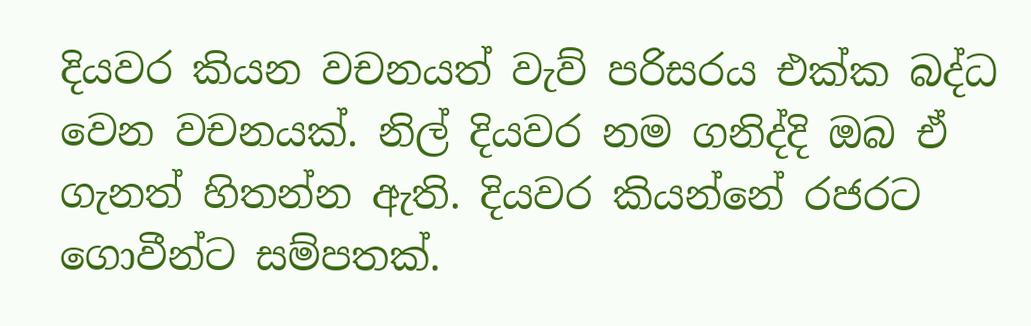දියවර කියන වචනයත් වැව් පරිසරය එක්ක බද්ධ වෙන වචනයක්. නිල් දියවර නම ගනිද්දි ඔබ ඒ ගැනත් හිතන්න ඇති. දියවර කියන්නේ රජරට ගොවීන්ට සම්පතක්.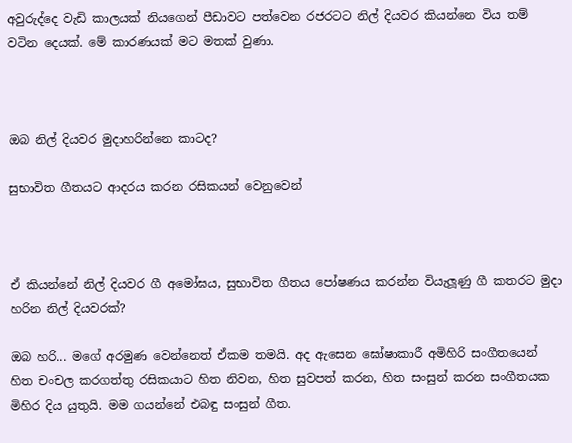අවුරුද්දෙ වැඩි කාලයක් නියගෙන් පීඩාවට පත්වෙන රජරටට නිල් දියවර කියන්නෙ විය තම් වටින දෙයක්. මේ කාරණයක් මට මතක් වුණා.



ඔබ නිල් දියවර මුදාහරින්නෙ කාටද?

සුභාවිත ගීතයට ආදරය කරන රසිකයන් වෙනුවෙන්



ඒ කියන්නේ නිල් දියවර ගී අමෝඝය, සුභාවිත ගීතය පෝෂණය කරන්න වියැලූණු ගී කතරට මුදා හරින නිල් දියවරක්?

ඔබ හරි... මගේ අරමුණ වෙන්නෙත් ඒකම තමයි. අද ඇසෙන ඝෝෂාකාරී අමිහිරි සංගීතයෙන් හිත චංචල කරගත්තු රසිකයාට හිත නිවන, හිත සුවපත් කරන, හිත සංසුන් කරන සංගීතයක මිහිර දිය යුතුයි. මම ගයන්නේ එබඳු සංසුන් ගීත.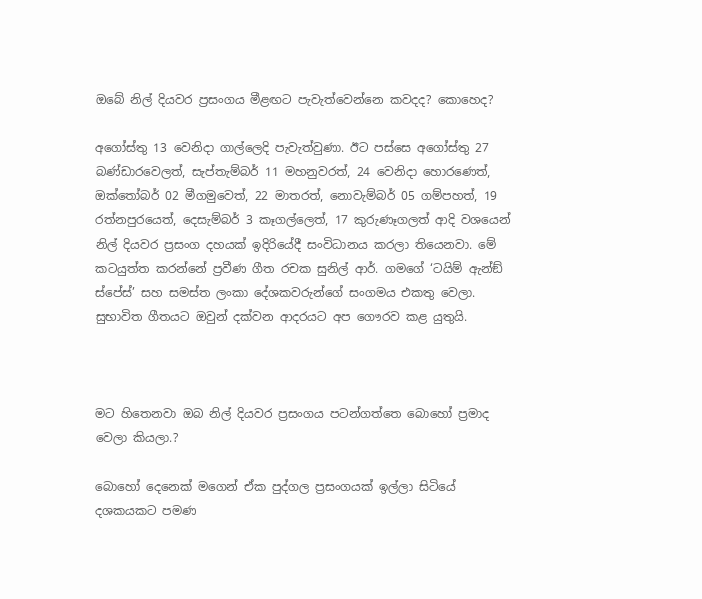ඔබේ නිල් දියවර ප්‍රසංගය මීළඟට පැවැත්වෙන්නෙ කවදද? කොහෙද?

අගෝස්තු 13 වෙනිදා ගාල්ලෙදි පැවැත්වුණා. ඊට පස්සෙ අගෝස්තු 27 බණ්ඩාරවෙලත්, සැප්තැම්බර් 11 මහනුවරත්, 24 වෙනිදා හොරණෙත්, ඔක්තෝබර් 02 මීගමුවෙත්, 22 මාතරත්, නොවැම්බර් 05 ගම්පහත්, 19 රත්නපුරයෙත්, දෙසැම්බර් 3 කෑගල්ලෙත්, 17 කුරුණෑගලත් ආදි වශයෙන් නිල් දියවර ප්‍රසංග දහයක් ඉදිරියේදී සංවිධානය කරලා තියෙනවා. මේ කටයුත්ත කරන්නේ ප්‍රවීණ ගීත රචක සුනිල් ආර්. ගමගේ ‘ටයිම් ඇන්ඞ් ස්පේස්’ සහ සමස්ත ලංකා දේශකවරුන්ගේ සංගමය එකතු වෙලා. සුභාවිත ගීතයට ඔවුන් දක්වන ආදරයට අප ගෞරව කළ යුතුයි.



මට හිතෙනවා ඔබ නිල් දියවර ප්‍රසංගය පටන්ගත්තෙ බොහෝ ප්‍රමාද වෙලා කියලා.?

බොහෝ දෙනෙක් මගෙන් ඒක පුද්ගල ප්‍රසංගයක් ඉල්ලා සිටියේ දශකයකට පමණ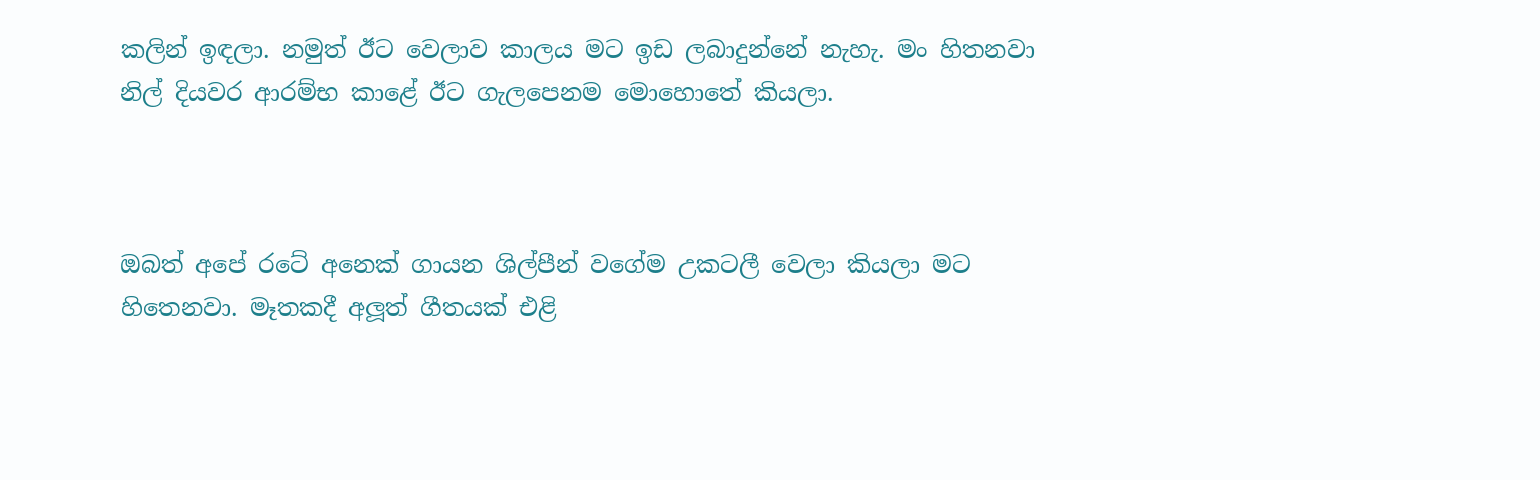කලින් ඉඳලා. නමුත් ඊට වෙලාව කාලය මට ඉඩ ලබාදුන්නේ නැහැ. මං හිතනවා නිල් දියවර ආරම්භ කාළේ ඊට ගැලපෙනම මොහොතේ කියලා.



ඔබත් අපේ රටේ අනෙක් ගායන ශිල්පීන් වගේම උකටලී වෙලා කියලා මට හිතෙනවා. මෑතකදී අලූත් ගීතයක් එළි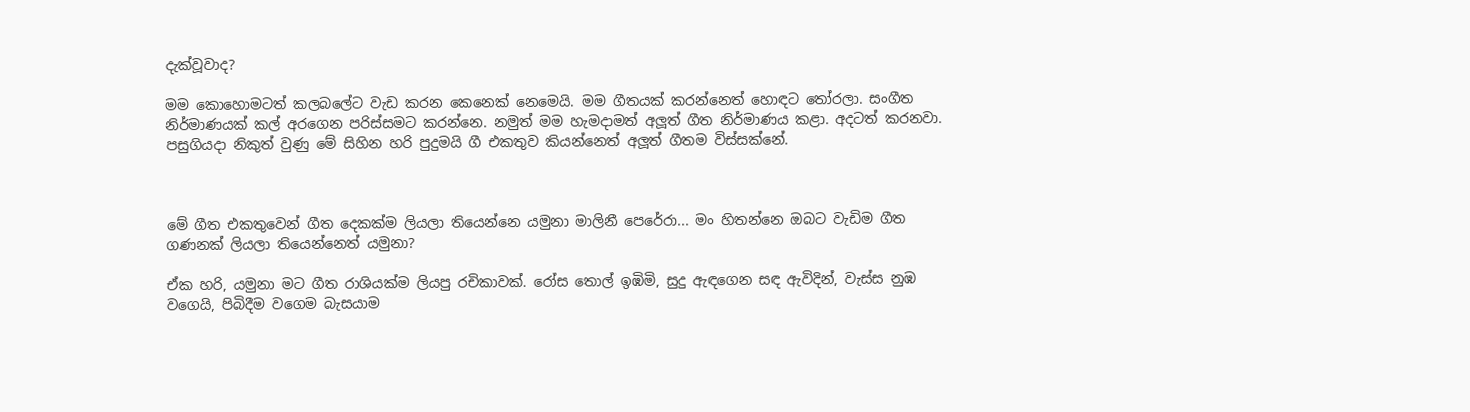දැක්වූවාද?

මම කොහොමටත් කලබලේට වැඩ කරන කෙනෙක් නෙමෙයි. මම ගීතයක් කරන්නෙත් හොඳට තෝරලා. සංගීත නිර්මාණයක් කල් අරගෙන පරිස්සමට කරන්නෙ. නමුත් මම හැමදාමත් අලූත් ගීත නිර්මාණය කළා. අදටත් කරනවා. පසුගියදා නිකුත් වුණු මේ සිහින හරි පුදුමයි ගී එකතුව කියන්නෙත් අලූත් ගීතම විස්සක්නේ.



මේ ගීත එකතුවෙන් ගීත දෙකක්ම ලියලා තියෙන්නෙ යමුනා මාලිනී පෙරේරා... මං හිතන්නෙ ඔබට වැඩිම ගීත ගණනක් ලියලා තියෙන්නෙත් යමුනා?

ඒක හරි, යමුනා මට ගීත රාශියක්ම ලියපු රචිකාවක්. රෝස තොල් ඉඹිමි, සුදු ඇඳගෙන සඳ ඇවිදින්, වැස්ස නුඹ වගෙයි, පිබිදීම වගෙම බැසයාම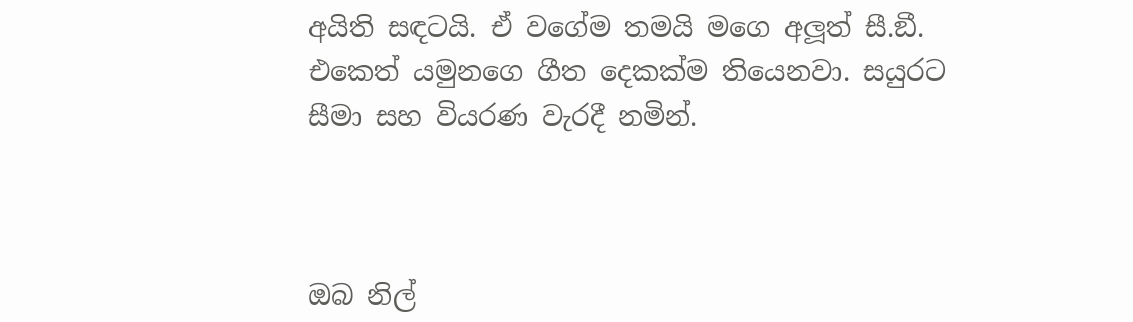අයිති සඳටයි. ඒ වගේම තමයි මගෙ අලූත් සී.ඞී. එකෙත් යමුනගෙ ගීත දෙකක්ම තියෙනවා. සයුරට සීමා සහ වියරණ වැරදී නමින්.



ඔබ නිල්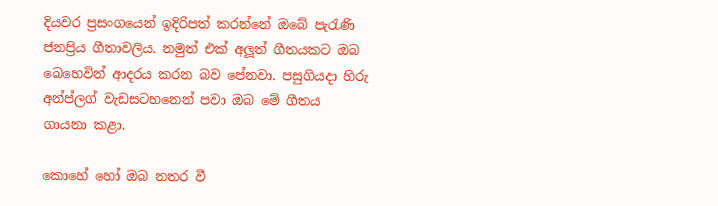දියවර ප්‍රසංගයෙන් ඉදිරිපත් කරන්නේ ඔබේ පැරැණි ජනප්‍රිය ගීතාවලිය. නමුත් එක් අලූත් ගීතයකට ඔබ බෙහෙවින් ආදරය කරන බව පේනවා. පසුගියදා හිරු අන්ප්ලග් වැඩසටහනෙන් පවා ඔබ මේ ගීතය ගායනා කළා.

කොහේ හෝ ඔබ නතර වී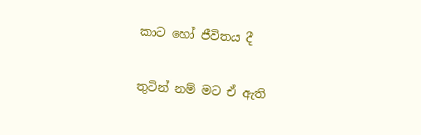කාට හෝ ජීවිතය දී

තුටින් නම් මට ඒ ඇති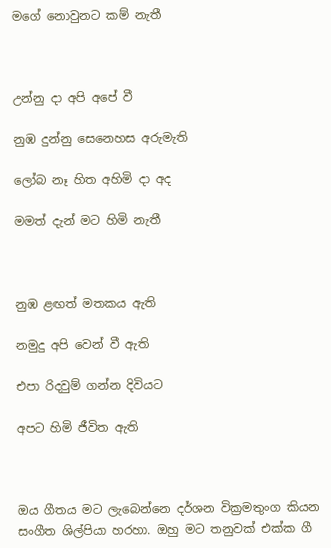මගේ නොවුනට කම් නැතී



උන්නු දා අපි අපේ වී

නුඹ දුන්නු සෙනෙහස අරුමැති

ලෝබ නෑ හිත අහිමි දා අද

මමත් දැන් මට හිමි නැතී



නුඹ ළඟත් මතකය ඇති

නමුදු අපි වෙන් වී ඇති

එපා රිදවුම් ගන්න දිවියට

අපට හිමි ජීවිත ඇති



ඔය ගීතය මට ලැබෙන්නෙ දර්ශන වික්‍රමතුංග කියන සංගීත ශිල්පියා හරහා. ඔහු මට තනුවක් එක්ක ගී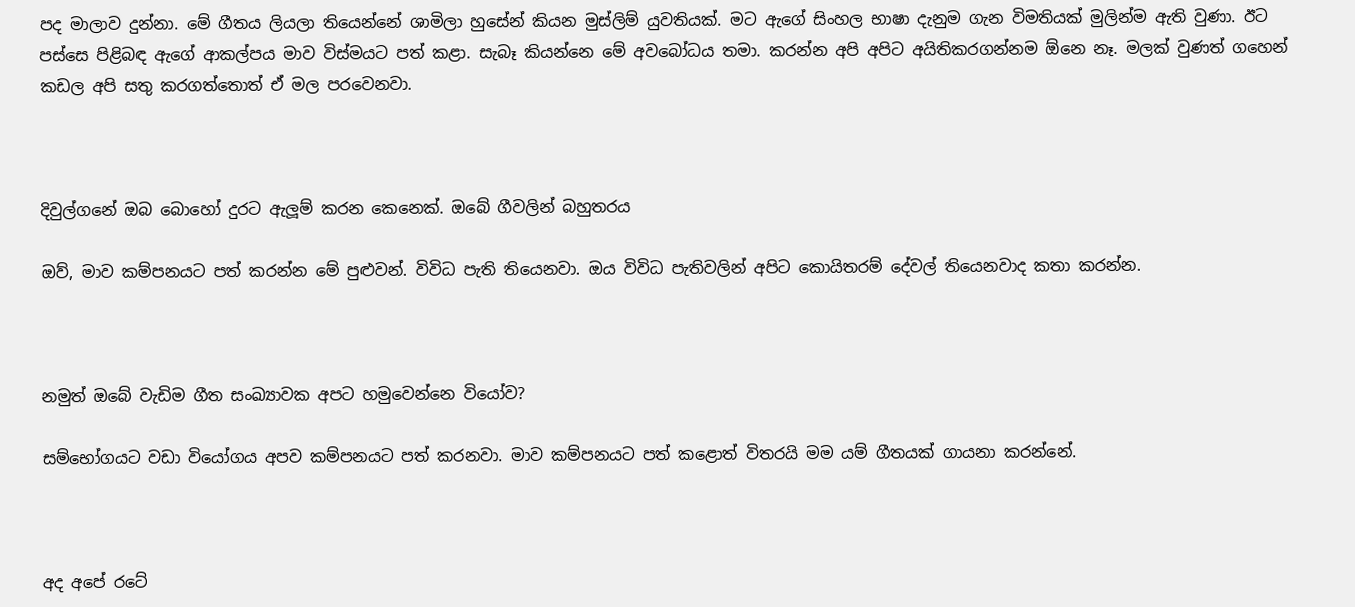පද මාලාව දුන්නා. මේ ගීතය ලියලා තියෙන්නේ ශාමිලා හුසේන් කියන මුස්ලිම් යුවතියක්. මට ඇගේ සිංහල භාෂා දැනුම ගැන විමතියක් මුලින්ම ඇති වුණා. ඊට පස්සෙ පිළිබඳ ඇගේ ආකල්පය මාව විස්මයට පත් කළා. සැබෑ කියන්නෙ මේ අවබෝධය තමා. කරන්න අපි අපිට අයිතිකරගන්නම ඕනෙ නෑ. මලක් වුණත් ගහෙන් කඩල අපි සතු කරගත්තොත් ඒ මල පරවෙනවා.



දිවුල්ගනේ ඔබ බොහෝ දුරට ඇලූම් කරන කෙනෙක්. ඔබේ ගීවලින් බහුතරය

ඔව්, මාව කම්පනයට පත් කරන්න මේ පුළුවන්. විවිධ පැති තියෙනවා. ඔය විවිධ පැතිවලින් අපිට කොයිතරම් දේවල් තියෙනවාද කතා කරන්න.



නමුත් ඔබේ වැඩිම ගීත සංඛ්‍යාවක අපට හමුවෙන්නෙ වියෝව?

සම්භෝගයට වඩා වියෝගය අපව කම්පනයට පත් කරනවා. මාව කම්පනයට පත් කළොත් විතරයි මම යම් ගීතයක් ගායනා කරන්නේ.



අද අපේ රටේ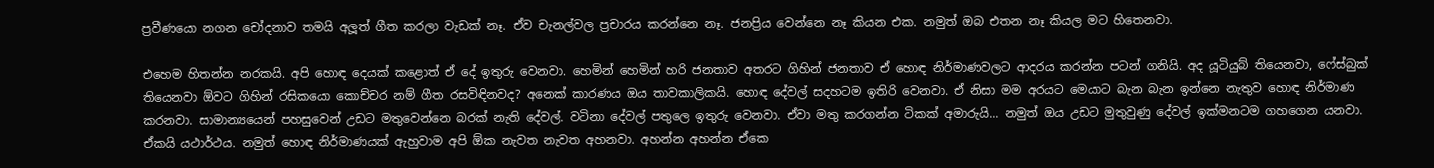ප්‍රවීණයො නගන චෝදනාව තමයි අලූත් ගීත කරලා වැඩක් නෑ. ඒව චැනල්වල ප්‍රචාරය කරන්නෙ නෑ. ජනප්‍රිය වෙන්නෙ නෑ කියන එක. නමුත් ඔබ එතන නෑ කියල මට හිතෙනවා.

එහෙම හිතන්න නරකයි. අපි හොඳ දෙයක් කළොත් ඒ දේ ඉතුරු වෙනවා. හෙමින් හෙමින් හරි ජනතාව අතරට ගිහින් ජනතාව ඒ හොඳ නිර්මාණවලට ආදරය කරන්න පටන් ගනියි. අද යූටියුබ් තියෙනවා, ෆේස්බුක් තියෙනවා ඕවට ගිහින් රසිකයො කොච්චර නම් ගීත රසවිඳිනවද? අනෙක් කාරණය ඔය තාවකාලිකයි. හොඳ දේවල් සදහටම ඉතිරි වෙනවා. ඒ නිසා මම අරයට මෙයාට බැන බැන ඉන්නෙ නැතුව හොඳ නිර්මාණ කරනවා. සාමාන්‍යයෙන් පහසුවෙන් උඩට මතුවෙන්නෙ බරක් නැති දේවල්. වටිනා දේවල් පතුලෙ ඉතුරු වෙනවා. ඒවා මතු කරගන්න ටිකක් අමාරුයි... නමුත් ඔය උඩට මුතුවුණු දේවල් ඉක්මනටම ගහගෙන යනවා. ඒකයි යථාර්ථය. නමුත් හොඳ නිර්මාණයක් ඇහුවාම අපි ඕක නැවත නැවත අහනවා. අහන්න අහන්න ඒකෙ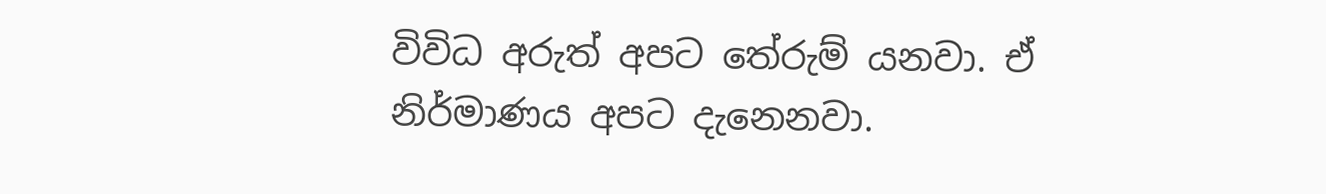විවිධ අරුත් අපට තේරුම් යනවා. ඒ නිර්මාණය අපට දැනෙනවා.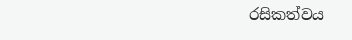රසිකත්වය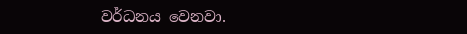වර්ධනය වෙනවා.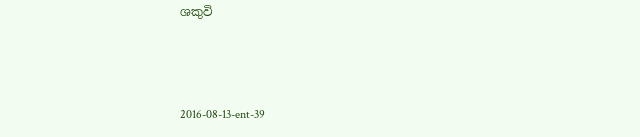ශකුවි



2016-08-13-ent-39